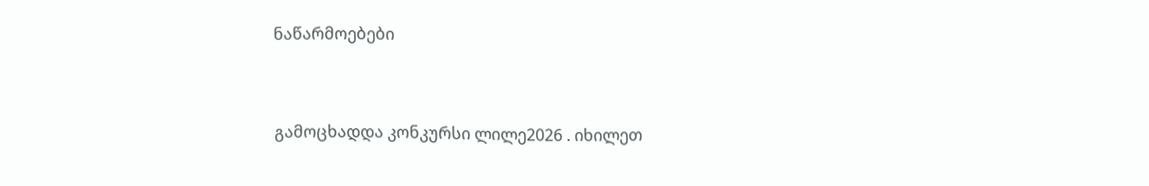ნაწარმოებები


გამოცხადდა კონკურსი ლილე2026 . იხილეთ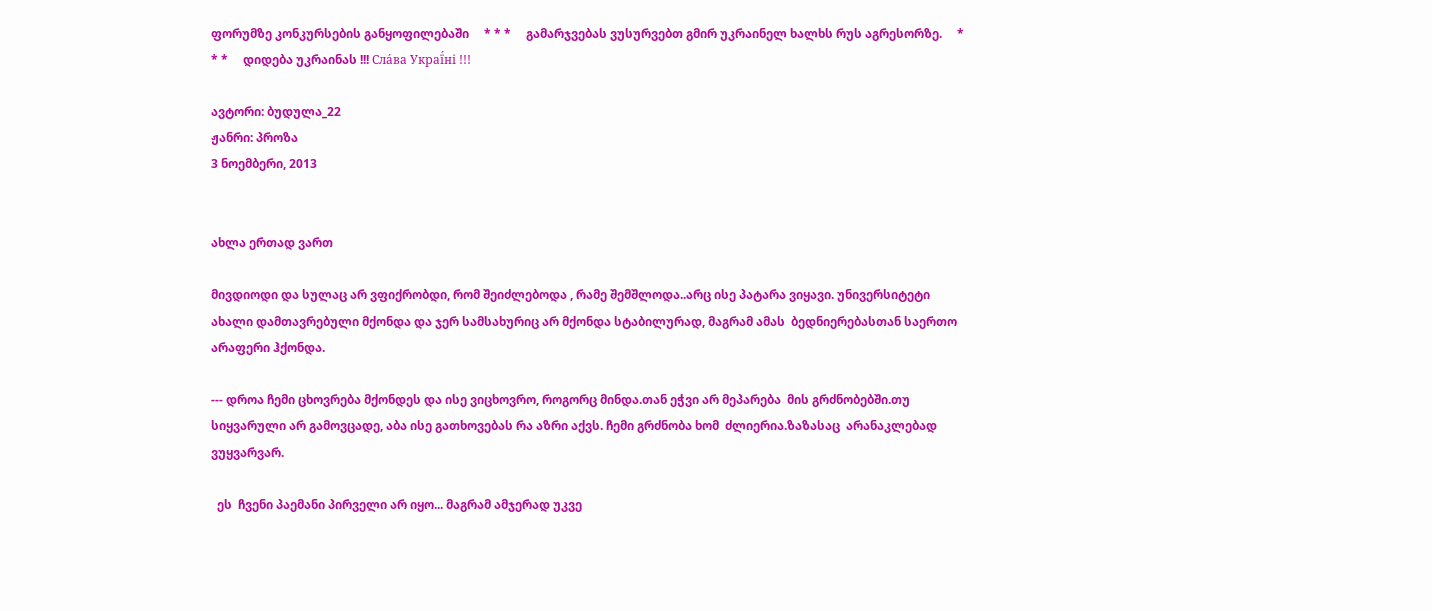ფორუმზე კონკურსების განყოფილებაში     * * *     გამარჯვებას ვუსურვებთ გმირ უკრაინელ ხალხს რუს აგრესორზე.     * * *     დიდება უკრაინას !!! Сла́ва Украї́ні !!!

ავტორი: ბუდულა_22
ჟანრი: პროზა
3 ნოემბერი, 2013


ახლა ერთად ვართ

მივდიოდი და სულაც არ ვფიქრობდი, რომ შეიძლებოდა , რამე შემშლოდა..არც ისე პატარა ვიყავი. უნივერსიტეტი ახალი დამთავრებული მქონდა და ჯერ სამსახურიც არ მქონდა სტაბილურად, მაგრამ ამას  ბედნიერებასთან საერთო  არაფერი ჰქონდა.

--- დროა ჩემი ცხოვრება მქონდეს და ისე ვიცხოვრო, როგორც მინდა.თან ეჭვი არ მეპარება  მის გრძნობებში.თუ
სიყვარული არ გამოვცადე, აბა ისე გათხოვებას რა აზრი აქვს. ჩემი გრძნობა ხომ  ძლიერია.ზაზასაც  არანაკლებად ვუყვარვარ.

  ეს  ჩვენი პაემანი პირველი არ იყო... მაგრამ ამჯერად უკვე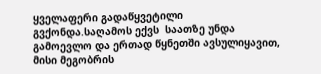ყველაფერი გადაწყვეტილი გვქონდა.საღამოს ექვს  საათზე უნდა გამოევლო და ერთად წყნეთში ავსულიყავით, მისი მეგობრის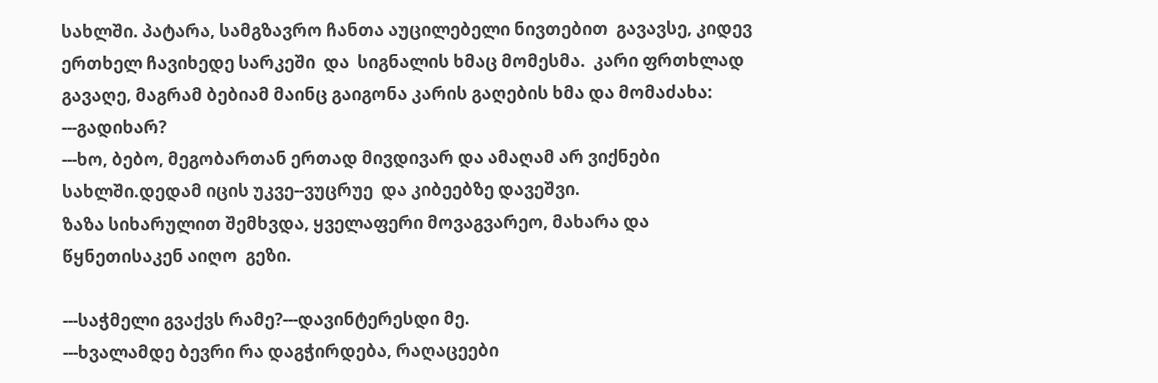სახლში. პატარა, სამგზავრო ჩანთა აუცილებელი ნივთებით  გავავსე, კიდევ ერთხელ ჩავიხედე სარკეში  და  სიგნალის ხმაც მომესმა.  კარი ფრთხლად გავაღე, მაგრამ ბებიამ მაინც გაიგონა კარის გაღების ხმა და მომაძახა:
---გადიხარ?
---ხო, ბებო, მეგობართან ერთად მივდივარ და ამაღამ არ ვიქნები სახლში.დედამ იცის უკვე--ვუცრუე  და კიბეებზე დავეშვი.
ზაზა სიხარულით შემხვდა, ყველაფერი მოვაგვარეო, მახარა და წყნეთისაკენ აიღო  გეზი.

---საჭმელი გვაქვს რამე?---დავინტერესდი მე.
---ხვალამდე ბევრი რა დაგჭირდება, რაღაცეები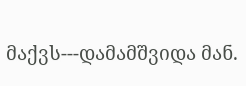მაქვს---დამამშვიდა მან.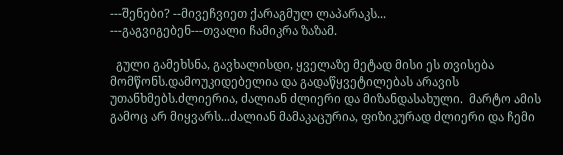---შენები? --მივეჩვიეთ ქარაგმულ ლაპარაკს...
---გაგვიგებენ---თვალი ჩამიკრა ზაზამ.

  გული გამეხსნა, გავხალისდი, ყველაზე მეტად მისი ეს თვისება მომწონს.დამოუკიდებელია და გადაწყვეტილებას არავის უთანხმებს.ძლიერია, ძალიან ძლიერი და მიზანდასახული.  მარტო ამის გამოც არ მიყვარს...ძალიან მამაკაცურია, ფიზიკურად ძლიერი და ჩემი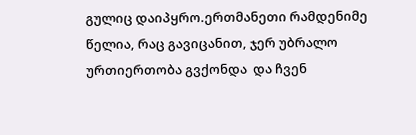გულიც დაიპყრო.ერთმანეთი რამდენიმე წელია, რაც გავიცანით, ჯერ უბრალო ურთიერთობა გვქონდა  და ჩვენ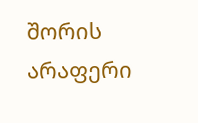შორის არაფერი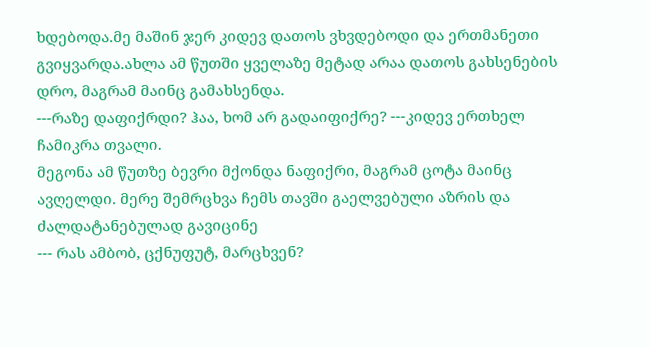ხდებოდა.მე მაშინ ჯერ კიდევ დათოს ვხვდებოდი და ერთმანეთი გვიყვარდა.ახლა ამ წუთში ყველაზე მეტად არაა დათოს გახსენების დრო, მაგრამ მაინც გამახსენდა.
---რაზე დაფიქრდი? ჰაა, ხომ არ გადაიფიქრე? ---კიდევ ერთხელ ჩამიკრა თვალი.
მეგონა ამ წუთზე ბევრი მქონდა ნაფიქრი, მაგრამ ცოტა მაინც ავღელდი. მერე შემრცხვა ჩემს თავში გაელვებული აზრის და ძალდატანებულად გავიცინე
--- რას ამბობ, ცქნუფუტ, მარცხვენ?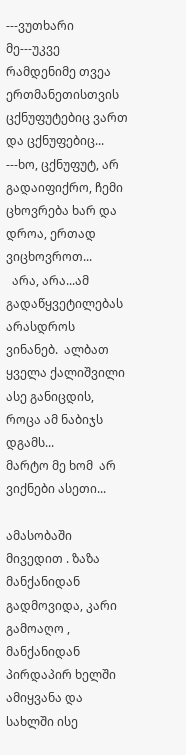---ვუთხარი მე---უკვე რამდენიმე თვეა ერთმანეთისთვის ცქნუფუტებიც ვართ და ცქნუფებიც...
---ხო, ცქნუფუტ, არ გადაიფიქრო, ჩემი ცხოვრება ხარ და  დროა, ერთად ვიცხოვროთ...
  არა, არა...ამ გადაწყვეტილებას არასდროს ვინანებ.  ალბათ ყველა ქალიშვილი ასე განიცდის, როცა ამ ნაბიჯს დგამს...
მარტო მე ხომ  არ ვიქნები ასეთი...

ამასობაში მივედით . ზაზა მანქანიდან გადმოვიდა, კარი გამოაღო , მანქანიდან პირდაპირ ხელში ამიყვანა და სახლში ისე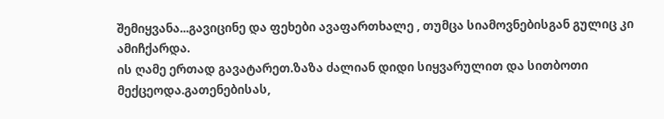შემიყვანა...გავიცინე და ფეხები ავაფართხალე , თუმცა სიამოვნებისგან გულიც კი ამიჩქარდა.
ის ღამე ერთად გავატარეთ.ზაზა ძალიან დიდი სიყვარულით და სითბოთი მექცეოდა.გათენებისას,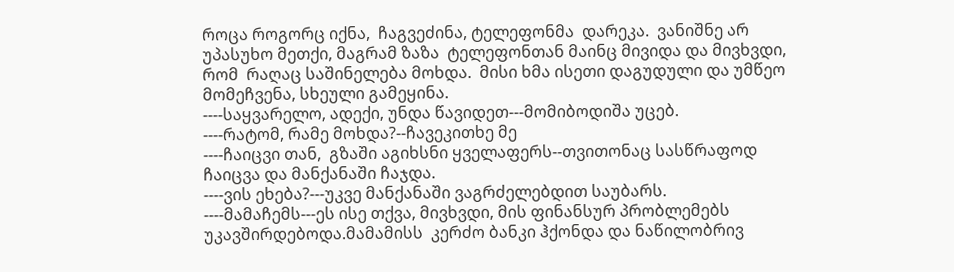როცა როგორც იქნა,  ჩაგვეძინა, ტელეფონმა  დარეკა.  ვანიშნე არ უპასუხო მეთქი, მაგრამ ზაზა  ტელეფონთან მაინც მივიდა და მივხვდი, რომ  რაღაც საშინელება მოხდა.  მისი ხმა ისეთი დაგუდული და უმწეო მომეჩვენა, სხეული გამეყინა.
----საყვარელო, ადექი, უნდა წავიდეთ---მომიბოდიშა უცებ.
----რატომ, რამე მოხდა?--ჩავეკითხე მე
----ჩაიცვი თან,  გზაში აგიხსნი ყველაფერს--თვითონაც სასწრაფოდ ჩაიცვა და მანქანაში ჩაჯდა.
----ვის ეხება?---უკვე მანქანაში ვაგრძელებდით საუბარს.
----მამაჩემს---ეს ისე თქვა, მივხვდი, მის ფინანსურ პრობლემებს უკავშირდებოდა.მამამისს  კერძო ბანკი ჰქონდა და ნაწილობრივ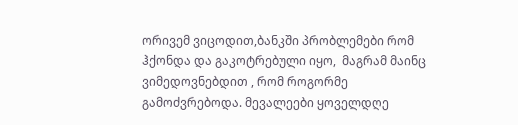ორივემ ვიცოდით,ბანკში პრობლემები რომ  ჰქონდა და გაკოტრებული იყო,  მაგრამ მაინც ვიმედოვნებდით , რომ როგორმე გამოძვრებოდა. მევალეები ყოველდღე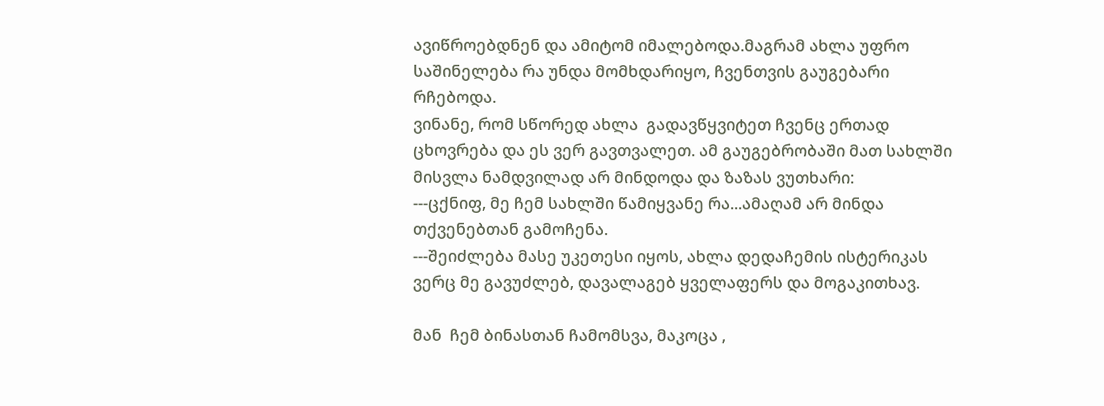ავიწროებდნენ და ამიტომ იმალებოდა.მაგრამ ახლა უფრო საშინელება რა უნდა მომხდარიყო, ჩვენთვის გაუგებარი რჩებოდა.
ვინანე, რომ სწორედ ახლა  გადავწყვიტეთ ჩვენც ერთად ცხოვრება და ეს ვერ გავთვალეთ. ამ გაუგებრობაში მათ სახლში მისვლა ნამდვილად არ მინდოდა და ზაზას ვუთხარი:
---ცქნიფ, მე ჩემ სახლში წამიყვანე რა...ამაღამ არ მინდა თქვენებთან გამოჩენა.
---შეიძლება მასე უკეთესი იყოს, ახლა დედაჩემის ისტერიკას ვერც მე გავუძლებ, დავალაგებ ყველაფერს და მოგაკითხავ.

მან  ჩემ ბინასთან ჩამომსვა, მაკოცა ,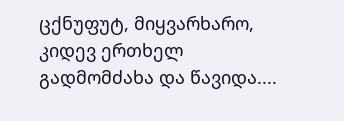ცქნუფუტ, მიყვარხარო, კიდევ ერთხელ გადმომძახა და წავიდა....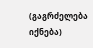(გაგრძელება იქნება)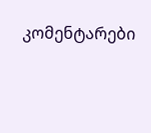კომენტარები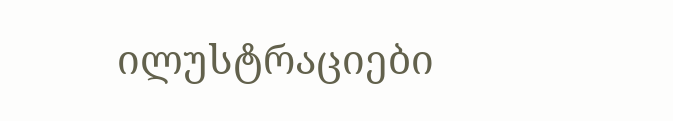ილუსტრაციები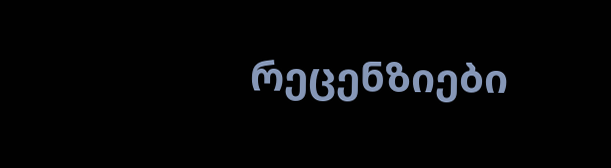რეცენზიები